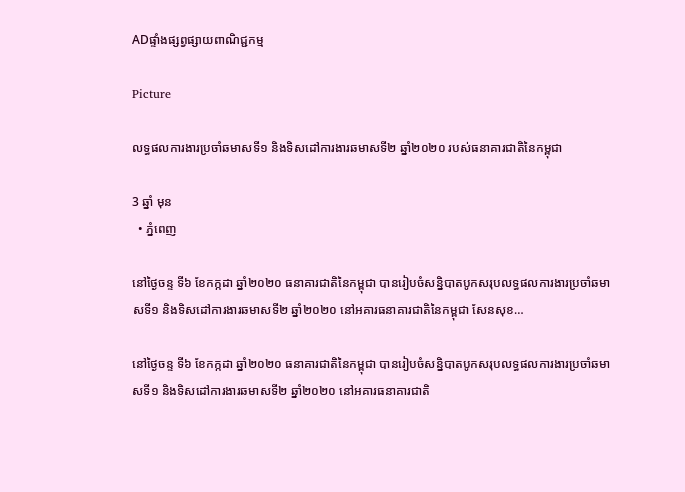ADផ្ទាំងផ្សព្វផ្សាយពាណិជ្ជកម្ម

Picture

លទ្ធផលការងារប្រចាំឆមាសទី១ និងទិសដៅការងារឆមាសទី២ ឆ្នាំ២០២០ របស់ធនាគារជាតិនៃកម្ពុជា

3 ឆ្នាំ មុន
  • ភ្នំពេញ

នៅថ្ងៃចន្ទ ទី៦ ខែកក្កដា ឆ្នាំ២០២០ ធនាគារជាតិនៃកម្ពុជា បានរៀបចំសន្និបាតបូកសរុបលទ្ធផលការងារប្រចាំឆមាសទី១ និងទិសដៅការងារឆមាសទី២ ឆ្នាំ២០២០ នៅអគារធនាគារជាតិនៃកម្ពុជា សែនសុខ…

នៅថ្ងៃចន្ទ ទី៦ ខែកក្កដា ឆ្នាំ២០២០ ធនាគារជាតិនៃកម្ពុជា បានរៀបចំសន្និបាតបូកសរុបលទ្ធផលការងារប្រចាំឆមាសទី១ និងទិសដៅការងារឆមាសទី២ ឆ្នាំ២០២០ នៅអគារធនាគារជាតិ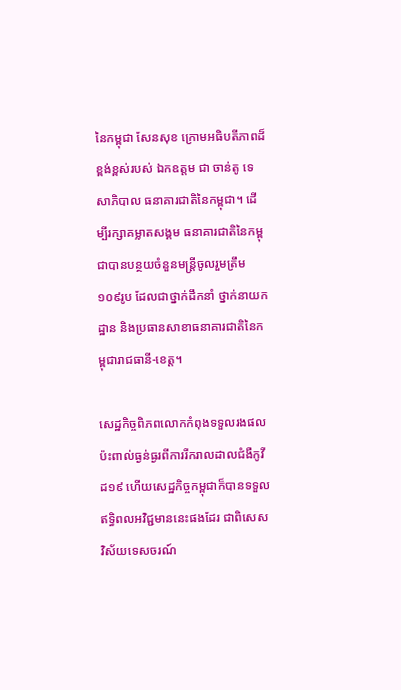នៃកម្ពុជា សែនសុខ ក្រោមអធិបតីភាពដ៏ខ្ពង់ខ្ពស់របស់ ឯកឧត្តម ជា ចាន់តូ ទេសាភិបាល ធនាគារជាតិនៃកម្ពុជា។ ដើម្បីរក្សាគម្លាតសង្គម ធនាគារជាតិនៃកម្ពុជាបានបន្ថយចំនួនមន្ត្រីចូលរួមត្រឹម ១០៩រូប ដែលជាថ្នាក់ដឹកនាំ ថ្នាក់នាយកដ្ឋាន និងប្រធានសាខាធនាគារជាតិនៃកម្ពុជារាជធានី-ខេត្ត។

សេដ្ឋកិច្ចពិភពលោកកំពុងទទួលរងផលប៉ះពាល់ធ្ងន់ធ្ងរពីការរីករាលដាលជំងឺកូវីដ១៩ ហើយសេដ្ឋកិច្ចកម្ពុជាក៏បានទទួលឥទ្ធិពលអវិជ្ជមាននេះផងដែរ ជាពិសេសវិស័យទេសចរណ៍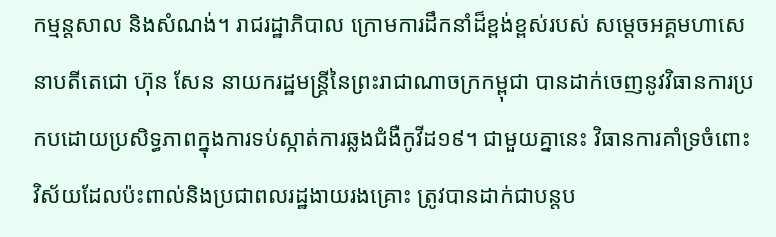កម្មន្តសាល និងសំណង់។ រាជរដ្ឋាភិបាល ក្រោមការដឹកនាំដ៏ខ្ពង់ខ្ពស់របស់ សម្តេចអគ្គមហាសេនាបតីតេជោ ហ៊ុន សែន នាយករដ្ឋមន្ត្រីនៃព្រះរាជាណាចក្រកម្ពុជា បានដាក់ចេញនូវវិធានការប្រកបដោយប្រសិទ្ធភាពក្នុងការទប់ស្កាត់ការឆ្លងជំងឺកូវីដ១៩។ ជាមួយគ្នានេះ វិធានការគាំទ្រចំពោះវិស័យដែលប៉ះពាល់និងប្រជាពលរដ្ឋងាយរងគ្រោះ ត្រូវបានដាក់ជាបន្តប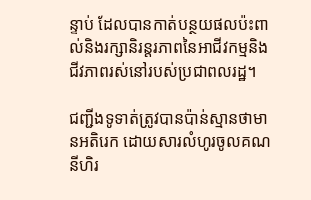ន្ទាប់ ដែលបានកាត់បន្ថយផលប៉ះពាល់និងរក្សានិរន្តរភាពនៃអាជីវកម្មនិងជីវភាពរស់នៅរបស់ប្រជាពលរដ្ឋ។

ជញ្ជីងទូទាត់ត្រូវបានប៉ាន់ស្មានថាមានអតិរេក ដោយសារលំហូរចូលគណនីហិរ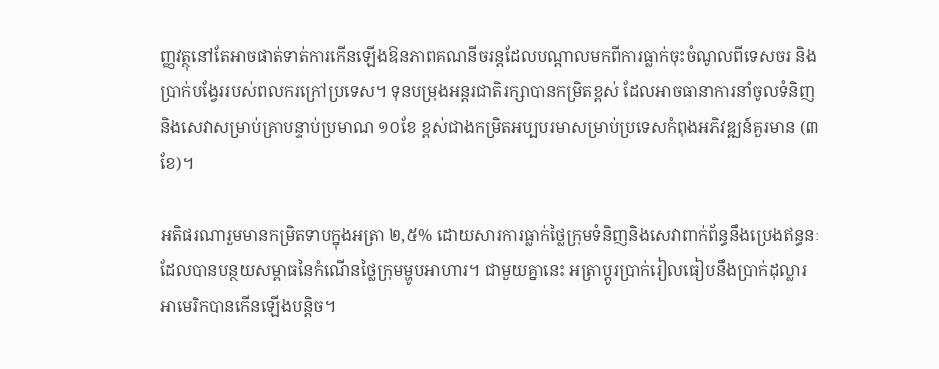ញ្ញវត្ថុនៅតែអាចផាត់ទាត់ការកើនឡើងឱនភាពគណនីចរន្តដែលបណ្តាលមកពីការធ្លាក់ចុះចំណូលពីទេសចរ និងប្រាក់បង្វែររបស់ពលករក្រៅប្រទេស។ ទុនបម្រុងអន្តរជាតិរក្សាបានកម្រិតខ្ពស់ ដែលអាចធានាការនាំចូលទំនិញនិងសេវាសម្រាប់គ្រាបន្ទាប់ប្រមាណ ១០ខែ ខ្ពស់ជាងកម្រិតអប្បបរមាសម្រាប់ប្រទេសកំពុងអភិវឌ្ឍន៍គួរមាន (៣ខែ)។

អតិផរណារួមមានកម្រិតទាបក្នុងអត្រា ២,៥% ដោយសារការធ្លាក់ថ្លៃក្រុមទំនិញនិងសេវាពាក់ព័ន្ធនឹងប្រេងឥន្ធនៈ ដែលបានបន្ថយសម្ពាធនៃកំណើនថ្លៃក្រុមម្ហូបអាហារ។ ជាមួយគ្នានេះ អត្រាប្តូរប្រាក់រៀលធៀបនឹងប្រាក់ដុល្លារអាមេរិកបានកើនឡើងបន្តិច។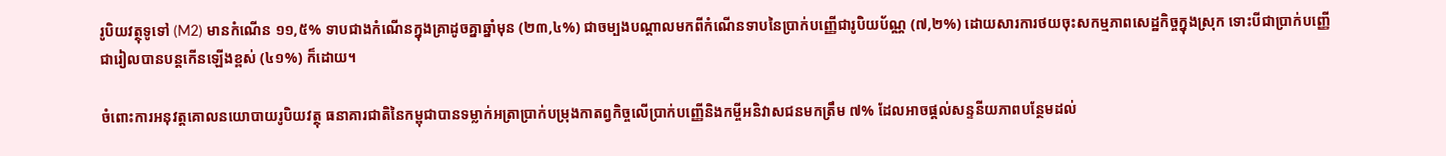រូបិយវត្ថុទូទៅ (M2) មានកំណើន ១១,៥% ទាបជាងកំណើនក្នុងគ្រាដូចគ្នាឆ្នាំមុន (២៣,៤%) ជាចម្បងបណ្តាលមកពីកំណើនទាបនៃប្រាក់បញ្ញើជារូបិយប័ណ្ណ (៧,២%) ដោយសារការថយចុះសកម្មភាពសេដ្ឋកិច្ចក្នុងស្រុក ទោះបីជាប្រាក់បញ្ញើជារៀលបានបន្តកើនឡើងខ្ពស់ (៤១%) ក៏ដោយ។

ចំពោះការអនុវត្តគោលនយោបាយរូបិយវត្ថុ ធនាគារជាតិនៃកម្ពុជាបានទម្លាក់អត្រាប្រាក់បម្រុងកាតព្វកិច្ចលើប្រាក់បញ្ញើនិងកម្ចីអនិវាសជនមកត្រឹម ៧% ដែលអាចផ្តល់សន្ទនីយភាពបន្ថែមដល់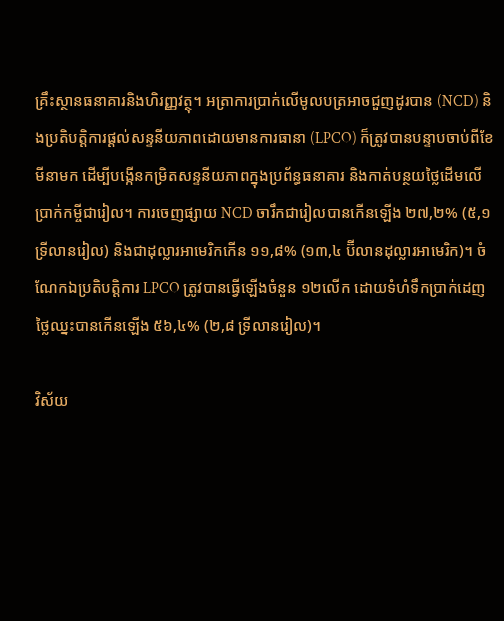គ្រឹះស្ថានធនាគារនិងហិរញ្ញវត្ថុ។ អត្រាការប្រាក់លើមូលបត្រអាចជួញដូរបាន (NCD) និងប្រតិបត្តិការផ្តល់សន្ទនីយភាពដោយមានការធានា (LPCO) ក៏ត្រូវបានបន្ទាបចាប់ពីខែមីនាមក ដើម្បីបង្កើនកម្រិតសន្ទនីយភាពក្នុងប្រព័ន្ធធនាគារ និងកាត់បន្ថយថ្លៃដើមលើប្រាក់កម្ចីជារៀល។ ការចេញផ្សាយ NCD ចារឹកជារៀលបានកើនឡើង ២៧,២% (៥,១ ទ្រីលានរៀល) និងជាដុល្លារអាមេរិកកើន ១១,៨% (១៣,៤ ប៊ីលានដុល្លារអាមេរិក)។ ចំណែកឯប្រតិបត្តិការ LPCO ត្រូវបានធ្វើឡើងចំនួន ១២លើក ដោយទំហំទឹកប្រាក់ដេញថ្លៃឈ្នះបានកើនឡើង ៥៦,៤% (២,៨ ទ្រីលានរៀល)។

វិស័យ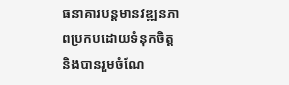ធនាគារបន្តមានវឌ្ឍនភាពប្រកបដោយទំនុកចិត្ត និងបានរួមចំណែ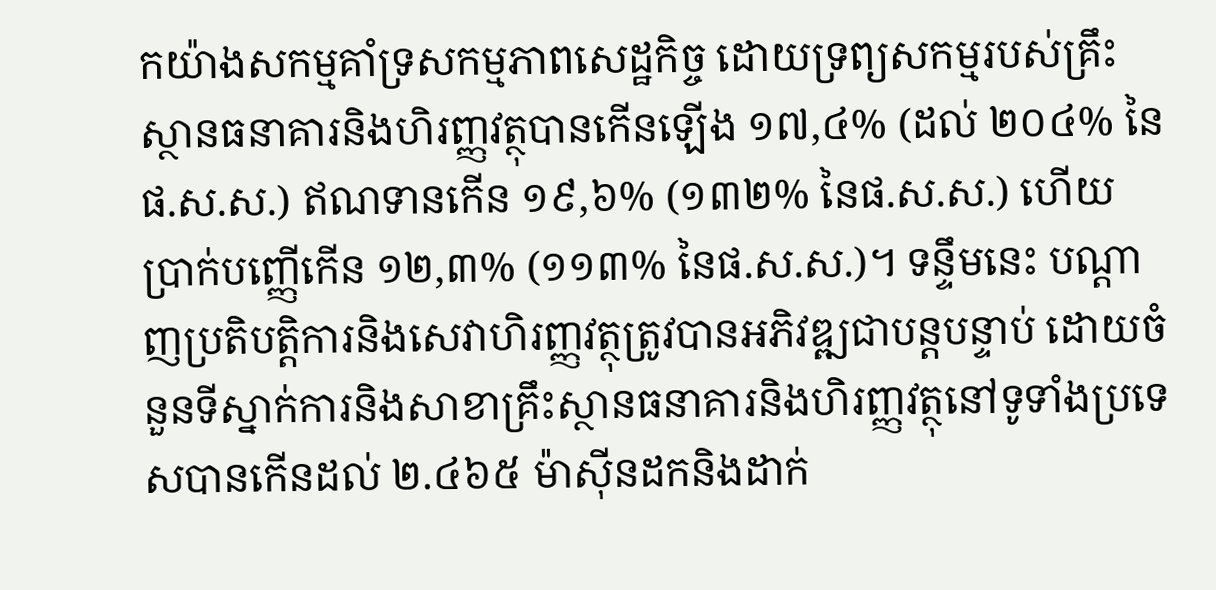កយ៉ាងសកម្មគាំទ្រសកម្មភាពសេដ្ឋកិច្ច ដោយទ្រព្យសកម្មរបស់គ្រឹះស្ថានធនាគារនិងហិរញ្ញវត្ថុបានកើនឡើង ១៧,៤% (ដល់ ២០៤% នៃផ.ស.ស.) ឥណទានកើន ១៩,៦% (១៣២% នៃផ.ស.ស.) ហើយប្រាក់បញ្ញើកើន ១២,៣% (១១៣% នៃផ.ស.ស.)។ ទន្ទឹមនេះ បណ្តាញប្រតិបត្តិការនិងសេវាហិរញ្ញវត្ថុត្រូវបានអភិវឌ្ឍជាបន្តបន្ទាប់ ដោយចំនួនទីស្នាក់ការនិងសាខាគ្រឹះស្ថានធនាគារនិងហិរញ្ញវត្ថុនៅទូទាំងប្រទេសបានកើនដល់ ២.៤៦៥ ម៉ាស៊ីនដកនិងដាក់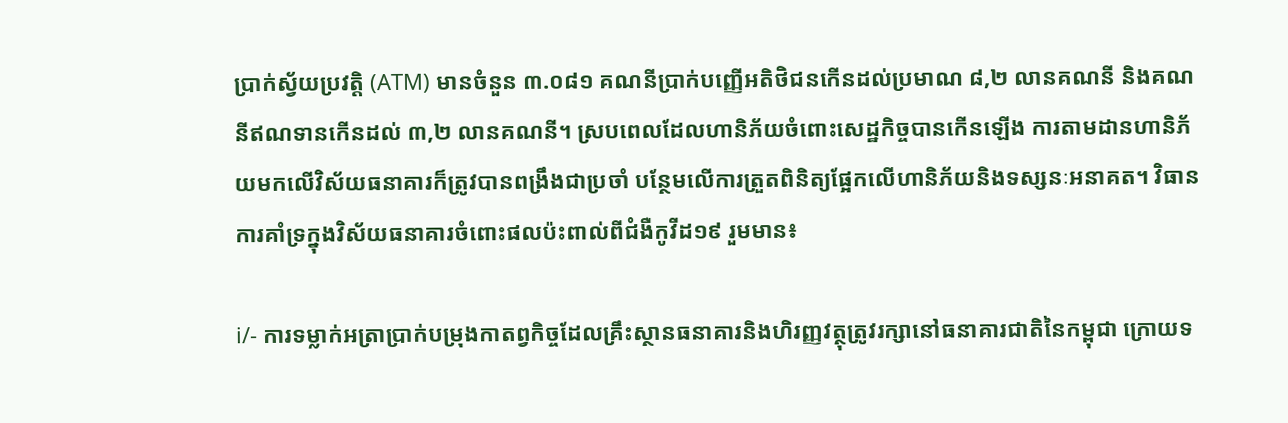ប្រាក់ស្វ័យប្រវត្តិ (ATM) មានចំនួន ៣.០៨១ គណនីប្រាក់បញ្ញើអតិថិជនកើនដល់ប្រមាណ ៨,២ លានគណនី និងគណនីឥណទានកើនដល់ ៣,២ លានគណនី។ ស្របពេលដែលហានិភ័យចំពោះសេដ្ឋកិច្ចបានកើនឡើង ការតាមដានហានិភ័យមកលើវិស័យធនាគារក៏ត្រូវបានពង្រឹងជាប្រចាំ បន្ថែមលើការត្រួតពិនិត្យផ្អែកលើហានិភ័យនិងទស្សនៈអនាគត។ វិធានការគាំទ្រក្នុងវិស័យធនាគារចំពោះផលប៉ះពាល់ពីជំងឺកូវីដ១៩ រួមមាន៖

i/- ការទម្លាក់អត្រាប្រាក់បម្រុងកាតព្វកិច្ចដែលគ្រឹះស្ថានធនាគារនិងហិរញ្ញវត្ថុត្រូវរក្សានៅធនាគារជាតិនៃកម្ពុជា ក្រោយទ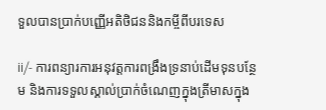ទួលបានប្រាក់បញ្ញើអតិថិជននិងកម្ចីពីបរទេស

ii/- ការពន្យារការអនុវត្តការពង្រឹងទ្រនាប់ដើមទុនបន្ថែម និងការទទួលស្គាល់ប្រាក់ចំណេញក្នុងត្រីមាសក្នុង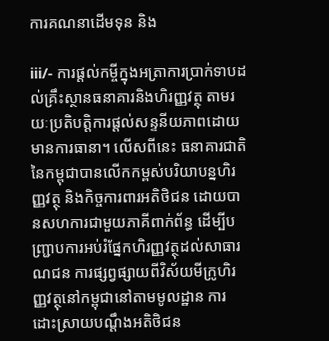ការគណនាដើមទុន និង

iii/- ការផ្តល់កម្ចីក្នុងអត្រាការប្រាក់ទាបដល់គ្រឹះស្ថានធនាគារនិងហិរញ្ញវត្ថុ តាមរយៈប្រតិបត្តិការផ្តល់សន្ទនីយភាពដោយមានការធានា។ លើសពីនេះ ធនាគារជាតិនៃកម្ពុជាបានលើកកម្ពស់បរិយាបន្នហិរញ្ញវត្ថុ និងកិច្ចការពារអតិថិជន ដោយបានសហការជាមួយភាគីពាក់ព័ន្ធ ដើម្បីបញ្ជ្រាបការអប់រំផ្នែកហិរញ្ញវត្ថុដល់សាធារណជន ការផ្សព្វផ្សាយពីវិស័យមីក្រូហិរញ្ញវត្ថុនៅកម្ពុជានៅតាមមូលដ្ឋាន ការដោះស្រាយបណ្តឹងអតិថិជន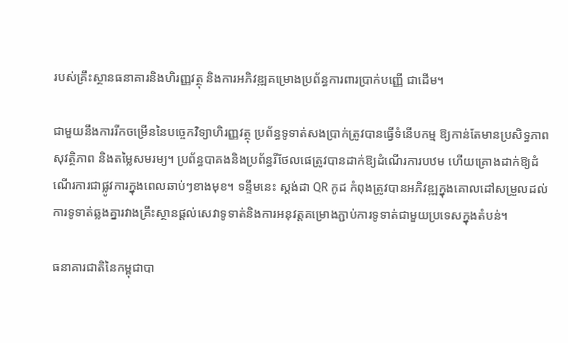របស់គ្រឹះស្ថានធនាគារនិងហិរញ្ញវត្ថុ និងការអភិវឌ្ឍគម្រោងប្រព័ន្ធការពារប្រាក់បញ្ញើ ជាដើម។

ជាមួយនឹងការរីកចម្រើននៃបច្ចេកវិទ្យាហិរញ្ញវត្ថុ ប្រព័ន្ធទូទាត់សងប្រាក់ត្រូវបានធ្វើទំនើបកម្ម ឱ្យកាន់តែមានប្រសិទ្ធភាព សុវត្ថិភាព និងតម្លៃសមរម្យ។ ប្រព័ន្ធបាគងនិងប្រព័ន្ធរីថែលផេត្រូវបានដាក់ឱ្យដំណើរការបឋម ហើយគ្រោងដាក់ឱ្យដំណើរការជាផ្លូវការក្នុងពេលឆាប់ៗខាងមុខ។ ទន្ទឹមនេះ ស្តង់ដា QR កូដ កំពុងត្រូវបានអភិវឌ្ឍក្នុងគោលដៅសម្រួលដល់ការទូទាត់ឆ្លងគ្នារវាងគ្រឹះស្ថានផ្តល់សេវាទូទាត់និងការអនុវត្តគម្រោងភ្ជាប់ការទូទាត់ជាមួយប្រទេសក្នុងតំបន់។

ធនាគារជាតិនៃកម្ពុជាបា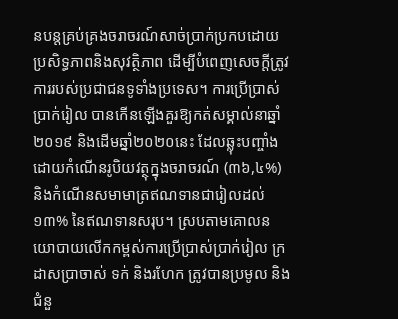នបន្តគ្រប់គ្រងចរាចរណ៍សាច់ប្រាក់ប្រកបដោយប្រសិទ្ធភាពនិងសុវត្ថិភាព ដើម្បីបំពេញសេចក្តីត្រូវការរបស់ប្រជាជនទូទាំងប្រទេស។ ការប្រើប្រាស់ប្រាក់រៀល បានកើនឡើងគួរឱ្យកត់សម្គាល់នាឆ្នាំ២០១៩ និងដើមឆ្នាំ២០២០នេះ ដែលឆ្លុះបញ្ចាំងដោយកំណើនរូបិយវត្ថុក្នុងចរាចរណ៍ (៣៦,៤%) និងកំណើនសមាមាត្រឥណទានជារៀលដល់ ១៣% នៃឥណទានសរុប។ ស្របតាមគោលនយោបាយលើកកម្ពស់ការប្រើប្រាស់ប្រាក់រៀល ក្រដាសប្រាចាស់ ទក់ និងរហែក ត្រូវបានប្រមូល និងជំនួ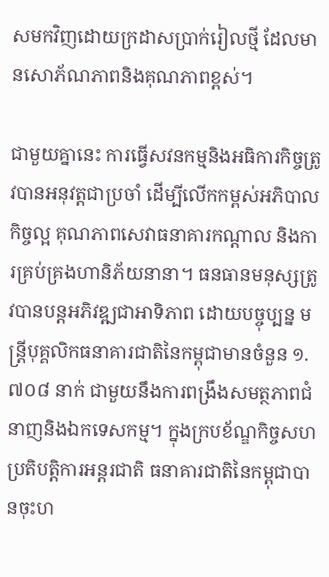សមកវិញដោយក្រដាសប្រាក់រៀលថ្មី ដែលមានសោភ័ណភាពនិងគុណភាពខ្ពស់។

ជាមួយគ្នានេះ ការធ្វើសវនកម្មនិងអធិការកិច្ចត្រូវបានអនុវត្តជាប្រចាំ ដើម្បីលើកកម្ពស់អភិបាលកិច្ចល្អ គុណភាពសេវាធនាគារកណ្តាល និងការគ្រប់គ្រងហានិភ័យនានា។ ធនធានមនុស្សត្រូវបានបន្តអភិវឌ្ឍជាអាទិភាព ដោយបច្ចុប្បន្ន មន្ត្រីបុគ្គលិកធនាគារជាតិនៃកម្ពុជាមានចំនួន ១.៧០៨ នាក់ ជាមួយនឹងការពង្រឹងសមត្ថភាពជំនាញនិងឯកទេសកម្ម។ ក្នុងក្របខ័ណ្ឌកិច្ចសហប្រតិបត្តិការអន្តរជាតិ ធនាគារជាតិនៃកម្ពុជាបានចុះហ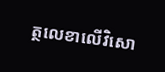ត្ថលេខាលើវិសោ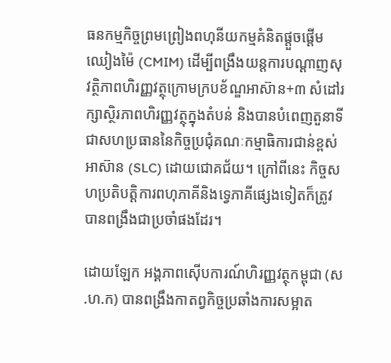ធនកម្មកិច្ចព្រមព្រៀងពហុនីយកម្មគំនិតផ្តួចផ្តើមឈៀងម៉ៃ (CMIM) ដើម្បីពង្រឹងយន្តការបណ្តាញសុវត្ថិភាពហិរញ្ញវត្ថុក្រោមក្របខ័ណ្ឌអាស៊ាន+៣ សំដៅរក្សាស្ថិរភាពហិរញ្ញវត្ថុក្នុងតំបន់ និងបានបំពេញតួនាទីជាសហប្រធាននៃកិច្ចប្រជុំគណៈកម្មាធិការជាន់ខ្ពស់អាស៊ាន (SLC) ដោយជោគជ័យ។ ក្រៅពីនេះ កិច្ចសហប្រតិបត្តិការពហុភាគីនិងទ្វេភាគីផ្សេងទៀតក៏ត្រូវបានពង្រឹងជាប្រចាំផងដែរ។

ដោយឡែក អង្គភាពស៊ើបការណ៍ហិរញ្ញវត្ថុកម្ពុជា (ស.ហ.ក) បានពង្រឹងកាតព្វកិច្ចប្រឆាំងការសម្អាត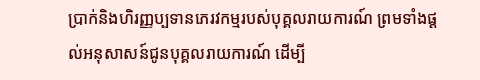ប្រាក់និងហិរញ្ញប្បទានភេរវកម្មរបស់បុគ្គលរាយការណ៍ ព្រមទាំងផ្តល់អនុសាសន៍ជូនបុគ្គលរាយការណ៍ ដើម្បី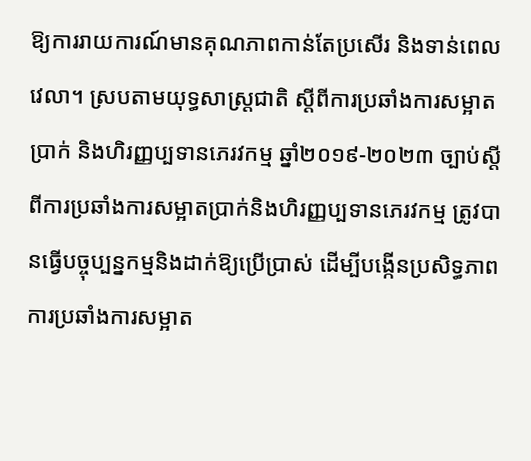ឱ្យការរាយការណ៍មានគុណភាពកាន់តែប្រសើរ និងទាន់ពេលវេលា។ ស្របតាមយុទ្ធសាស្ត្រជាតិ ស្តីពីការប្រឆាំងការសម្អាតប្រាក់ និងហិរញ្ញប្បទានភេរវកម្ម ឆ្នាំ២០១៩-២០២៣ ច្បាប់ស្តីពីការប្រឆាំងការសម្អាតប្រាក់និងហិរញ្ញប្បទានភេរវកម្ម ត្រូវបានធ្វើបច្ចុប្បន្នកម្មនិងដាក់ឱ្យប្រើប្រាស់ ដើម្បីបង្កើនប្រសិទ្ធភាពការប្រឆាំងការសម្អាត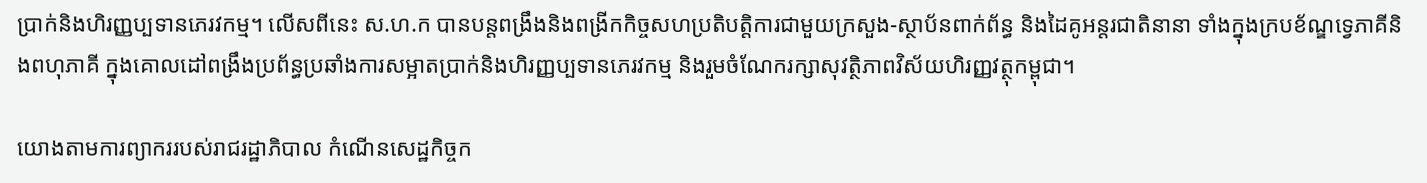ប្រាក់និងហិរញ្ញប្បទានភេរវកម្ម។ លើសពីនេះ ស.ហ.ក បានបន្តពង្រឹងនិងពង្រីកកិច្ចសហប្រតិបត្តិការជាមួយក្រសួង-ស្ថាប័នពាក់ព័ន្ធ និងដៃគូអន្តរជាតិនានា ទាំងក្នុងក្របខ័ណ្ឌទ្វេភាគីនិងពហុភាគី ក្នុងគោលដៅពង្រឹងប្រព័ន្ធប្រឆាំងការសម្អាតប្រាក់និងហិរញ្ញប្បទានភេរវកម្ម និងរួមចំណែករក្សាសុវត្ថិភាពវិស័យហិរញ្ញវត្ថុកម្ពុជា។

យោងតាមការព្យាកររបស់រាជរដ្ឋាភិបាល កំណើនសេដ្ឋកិច្ចក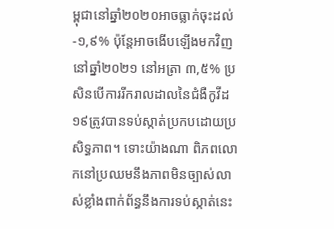ម្ពុជានៅឆ្នាំ២០២០អាចធ្លាក់ចុះដល់ -១,៩% ប៉ុន្តែអាចងើបឡើងមកវិញនៅឆ្នាំ២០២១ នៅអត្រា ៣,៥% ប្រសិនបើការរីករាលដាលនៃជំងឺកូវីដ១៩ត្រូវបានទប់ស្កាត់ប្រកបដោយប្រសិទ្ធភាព។ ទោះយ៉ាងណា ពិភពលោកនៅប្រឈមនឹងភាពមិនច្បាស់លាស់ខ្លាំងពាក់ព័ន្ធនឹងការទប់ស្កាត់នេះ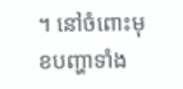។ នៅចំពោះមុខបញ្ហាទាំង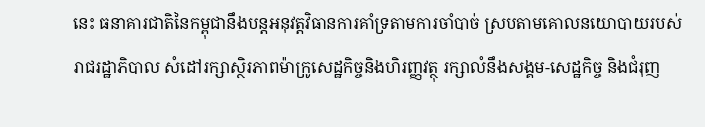នេះ ធនាគារជាតិនៃកម្ពុជានឹងបន្តអនុវត្តវិធានការគាំទ្រតាមការចាំបាច់ ស្របតាមគោលនយោបាយរបស់រាជរដ្ឋាភិបាល សំដៅរក្សាស្ថិរភាពម៉ាក្រូសេដ្ឋកិច្ចនិងហិរញ្ញវត្ថុ រក្សាលំនឹងសង្គម-សេដ្ឋកិច្ច និងជំរុញ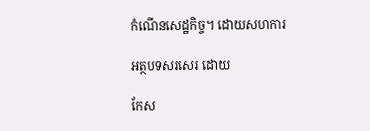កំណើនសេដ្ឋកិច្ច។ ដោយសហការ

អត្ថបទសរសេរ ដោយ

កែស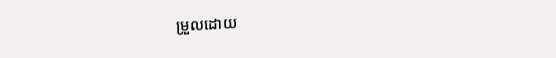ម្រួលដោយ